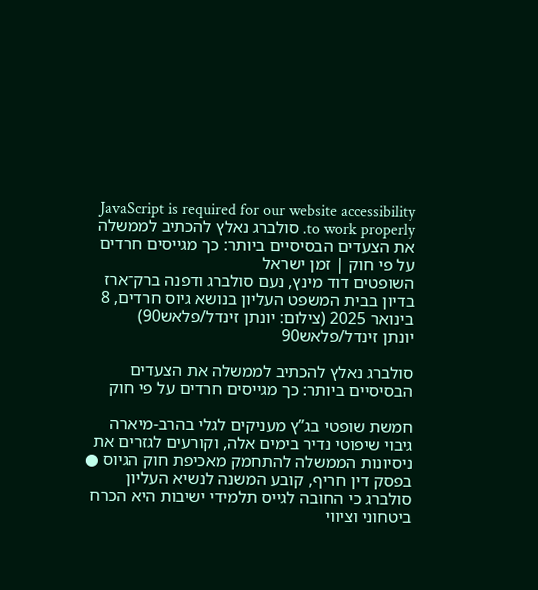JavaScript is required for our website accessibility to work properly. סולברג נאלץ להכתיב לממשלה את הצעדים הבסיסיים ביותר: כך מגייסים חרדים על פי חוק | זמן ישראל
השופטים דוד מינץ, נעם סולברג ודפנה ברק־ארז בדיון בבית המשפט העליון בנושא גיוס חרדים, 8 בינואר 2025 (צילום: יונתן זינדל/פלאש90)
יונתן זינדל/פלאש90

סולברג נאלץ להכתיב לממשלה את הצעדים הבסיסיים ביותר: כך מגייסים חרדים על פי חוק

חמשת שופטי בג”ץ מעניקים לגלי בהרב-מיארה גיבוי שיפוטי נדיר בימים אלה, וקורעים לגזרים את ניסיונות הממשלה להתחמק מאכיפת חוק הגיוס ● בפסק דין חריף, קובע המשנה לנשיא העליון סולברג כי החובה לגייס תלמידי ישיבות היא הכרח ביטחוני וציווי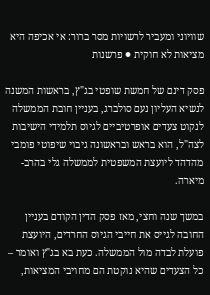שוויוני ומעביר לרשויות מסר ברור: אי אכיפה היא מציאות לא חוקית ● פרשנות

פסק דינם של חמשת שופטי בג"ץ, בראשות המשנה לנשיא העליון נעם סולברג, בעניין חובת הממשלה לנקוט צעדים אופרטיביים לגיוס תלמידי הישיבות לצה"ל, הוא בראש ובראשונה גיבוי שיפוטי פומבי מהדהד ליועצת המשפטית לממשלה גלי בהרב-מיארה.

במשך שנה וחצי, מאז פסק הדין הקודם בעניין החובה לגייס את חייבי הגיוס החרדים, היועצת פועלת לבדה מול הממשלה. כעת בא בג"ץ ואומר – כל הצעדים שהיא נוקטת הם מחויבי המציאות,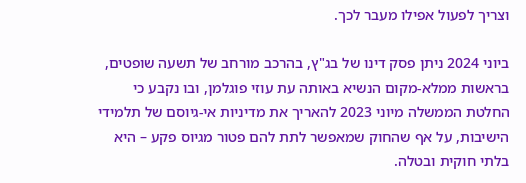וצריך לפעול אפילו מעבר לכך.

ביוני 2024 ניתן פסק דינו של בג"ץ, בהרכב מורחב של תשעה שופטים, בראשות ממלא-מקום הנשיא באותה עת עוזי פוגלמן, ובו נקבע כי החלטת הממשלה מיוני 2023 להאריך את מדיניות אי-גיוסם של תלמידי הישיבות, על אף שהחוק שמאפשר לתת להם פטור מגיוס פקע – היא בלתי חוקית ובטלה.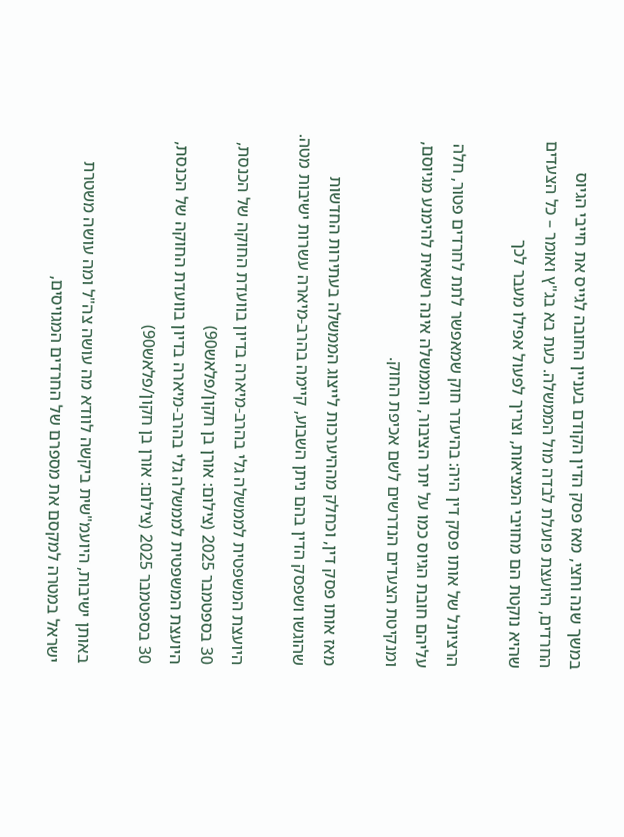במשך שנה וחצי, מאז פסק הדין הקודם בעניין החובה לגייס את חייבי הגיוס החרדים, היועצת פועלת לבדה מול הממשלה. כעת בא בג"ץ ואומר – כל הצעדים שהיא נוקטת הם מחויבי המציאות, וצריך לפעול אפילו מעבר לכך

הרציונל של אותו פסק דין היה: בהיעדר חוק שמאפשר לתת לחרדים פטור, חלה עליהם חובת הגיוס כמו על יתר הציבור, והממשלה אינה רשאית להימנע מגיוסם, ומנקיטת הצעדים הנדרשים לשם אכיפת החוק.

מאז אותו פסק דין, וכחלק מההיערכות לייצוג הממשלה בעתירות החדשות שהוגשו ושפסק הדין בהם ניתן השבוע, קיימה בהרב-מיארה עשרות ישיבות מטה.

היועצת המשפטית לממשלה גלי בהרב-מיארה בדיון בוועדת החוקה של הכנסת, 30 בספטמבר 2025 (צילום: אורן בן חקון/פלאש90)
היועצת המשפטית לממשלה גלי בהרב-מיארה בדיון בוועדת החוקה של הכנסת, 30 בספטמבר 2025 (צילום: אורן בן חקון/פלאש90)

באותן ישיבות, היועמ"שית ביקשה לוודא מה עושה צה"ל ומה עושה משטרת ישראל במטרה למקסם את מספרם של החרדים המגויסים,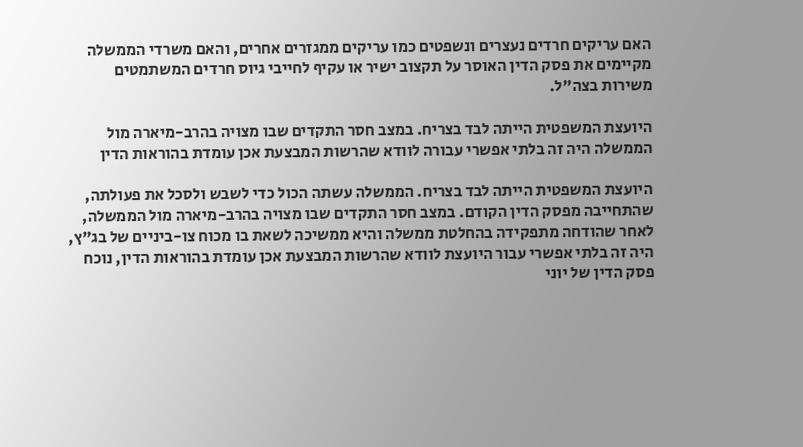האם עריקים חרדים נעצרים ונשפטים כמו עריקים ממגזרים אחרים, והאם משרדי הממשלה מקיימים את פסק הדין האוסר על תקצוב ישיר או עקיף לחייבי גיוס חרדים המשתמטים משירות בצה"ל.

היועצת המשפטית הייתה לבד בצריח. במצב חסר התקדים שבו מצויה בהרב-מיארה מול הממשלה היה זה בלתי אפשרי עבורה לוודא שהרשות המבצעת אכן עומדת בהוראות הדין

היועצת המשפטית הייתה לבד בצריח. הממשלה עשתה הכול כדי לשבש ולסכל את פעולתה, שהתחייבה מפסק הדין הקודם. במצב חסר התקדים שבו מצויה בהרב-מיארה מול הממשלה, לאחר שהודחה מתפקידה בהחלטת ממשלה והיא ממשיכה לשאת בו מכוח צו-ביניים של בג"ץ, היה זה בלתי אפשרי עבור היועצת לוודא שהרשות המבצעת אכן עומדת בהוראות הדין, נוכח פסק הדין של יוני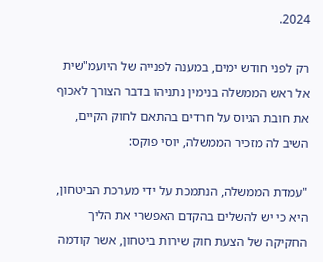2024.

רק לפני חודש ימים, במענה לפנייה של היועמ"שית אל ראש הממשלה בנימין נתניהו בדבר הצורך לאכוף את חובת הגיוס על חרדים בהתאם לחוק הקיים, השיב לה מזכיר הממשלה, יוסי פוקס:

"עמדת הממשלה, הנתמכת על ידי מערכת הביטחון, היא כי יש להשלים בהקדם האפשרי את הליך החקיקה של הצעת חוק שירות ביטחון, אשר קודמה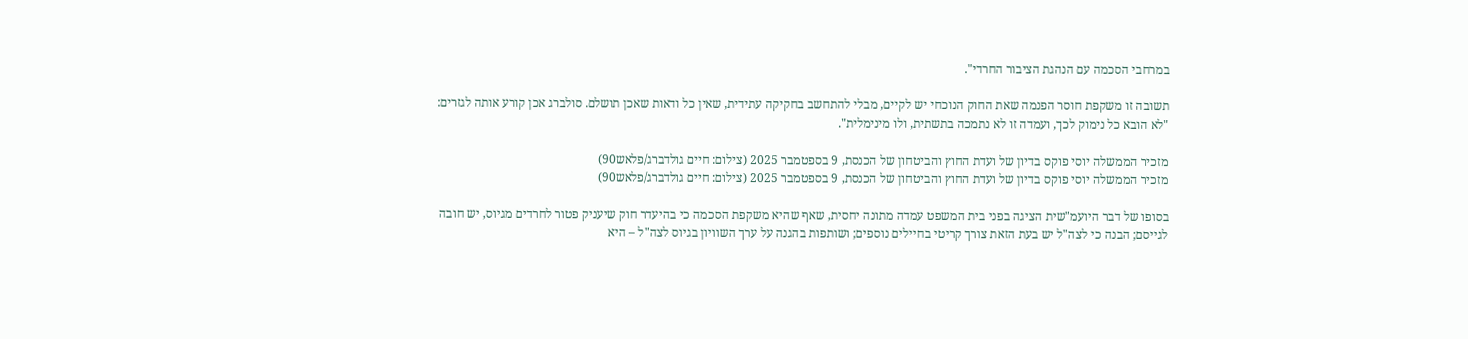במרחבי הסכמה עם הנהגת הציבור החרדי".

תשובה זו משקפת חוסר הפנמה שאת החוק הנוכחי יש לקיים, מבלי להתחשב בחקיקה עתידית, שאין כל ודאות שאכן תושלם. סולברג אכן קורע אותה לגזרים: "לא הובא כל נימוק לכך, ועמדה זו לא נתמכה בתשתית, ולו מינימלית".

מזכיר הממשלה יוסי פוקס בדיון של ועדת החוץ והביטחון של הכנסת, 9 בספטמבר 2025 (צילום: חיים גולדברג/פלאש90)
מזכיר הממשלה יוסי פוקס בדיון של ועדת החוץ והביטחון של הכנסת, 9 בספטמבר 2025 (צילום: חיים גולדברג/פלאש90)

בסופו של דבר היועמ"שית הציגה בפני בית המשפט עמדה מתונה יחסית, שאף שהיא משקפת הסכמה כי בהיעדר חוק שיעניק פטור לחרדים מגיוס, יש חובה לגייסם; הבנה כי לצה"ל יש בעת הזאת צורך קריטי בחיילים נוספים; ושותפות בהגנה על ערך השוויון בגיוס לצה"ל – היא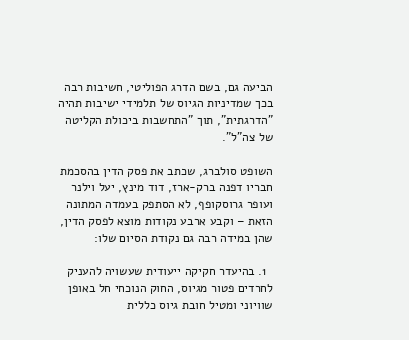הביעה גם, בשם הדרג הפוליטי, חשיבות רבה בכך שמדיניות הגיוס של תלמידי ישיבות תהיה "הדרגתית", תוך "התחשבות ביכולת הקליטה של צה"ל".

השופט סולברג, שכתב את פסק הדין בהסכמת חבריו דפנה ברק-ארז, דוד מינץ, יעל וילנר ועופר גרוסקופף, לא הסתפק בעמדה המתונה הזאת – וקבע ארבע נקודות מוצא לפסק הדין, שהן במידה רבה גם נקודת הסיום שלו:

  1. בהיעדר חקיקה ייעודית שעשויה להעניק לחרדים פטור מגיוס, החוק הנוכחי חל באופן שוויוני ומטיל חובת גיוס כללית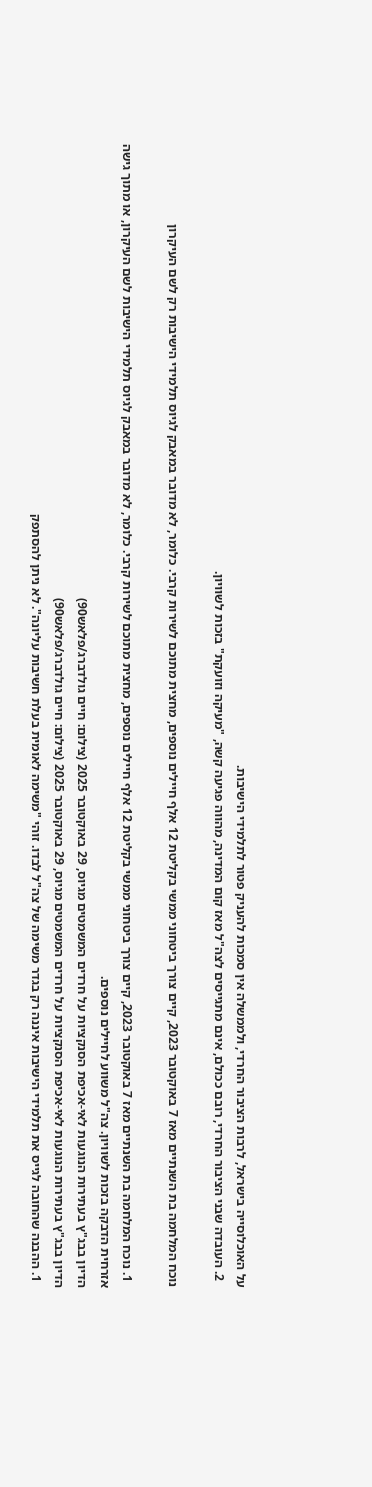על האוכלוסייה בישראל, לרבות הציבור החרדי, ולממשלה אין סמכות להעניק פטור לתלמידי הישיבות.
  2. העובדה שבני הציבור החרדי, רובם ככולם, אינם מתגייסים לצה"ל מאז קום המדינה, מהווה פגיעה קשה, "מעיקה וזועקת" בזכות לשוויון.

נוכח המלחמה בת השנתיים מאז 7 באוקטובר 2023, קיים צורך ביטחוני ממשי בקליטת 12 אלף חיילים נוספים, מחצית מתוכם לשירות קרבי. כלומר, לא מדובר במאבק לגיוס תלמידי הישיבות רק לשם העיקרון

  1. נוכח המלחמה בת השנתיים מאז 7 באוקטובר 2023, קיים צורך ביטחוני ממשי בקליטת 12 אלף חיילים נוספים, מחצית מתוכם לשירות קרבי. כלומר, לא מדובר במאבק לגיוס תלמידי הישיבות לשם העיקרון, או מתוך גישה אזרחית הדבקה בזכות לשוויון. צה"ל משווע לחיילים נוספים.
הדיון בבג"ץ בעתירות הנוגעות לאי-אכיפת הסנקציות על חרדים המשמטים מגיוס, 29 באוקטובר 2025 (צילום: חיים גולדברג/פלאש90)
הדיון בבג"ץ בעתירות הנוגעות לאי-אכיפת הסנקציות על חרדים המשמטים מגיוס, 29 באוקטובר 2025 (צילום: חיים גולדברג/פלאש90)
  1. ההבנה שהחובה לגייס את תלמידי הישיבות איננה רק בגדר משימה של צה"ל לבדו. זוהי "משימה לאומית בעלת חשיבות עליונה". לא ניתן להסתפק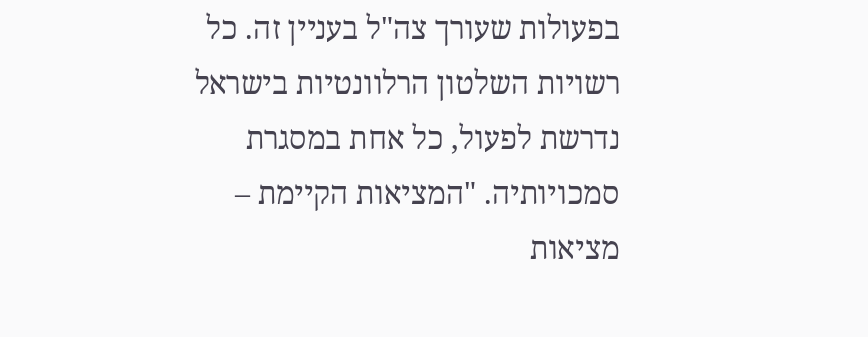בפעולות שעורך צה"ל בעניין זה. כל רשויות השלטון הרלוונטיות בישראל נדרשת לפעול, כל אחת במסגרת סמכויותיה. "המציאות הקיימת – מציאות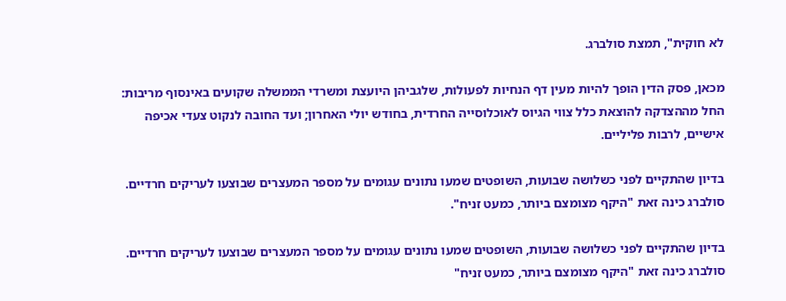לא חוקית", תמצת סולברג.

מכאן, פסק הדין הופך להיות מעין דף הנחיות לפעולות, שלגביהן היועצת ומשרדי הממשלה שקועים באינסוף מריבות: החל מההצדקה להוצאת כלל צווי הגיוס לאוכלוסייה החרדית, בחודש יולי האחרון; ועד החובה לנקוט צעדי אכיפה אישיים, לרבות פליליים.

בדיון שהתקיים לפני כשלושה שבועות, השופטים שמעו נתונים עגומים על מספר המעצרים שבוצעו לעריקים חרדיים. סולברג כינה זאת "היקף מצומצם ביותר, כמעט זניח".

בדיון שהתקיים לפני כשלושה שבועות, השופטים שמעו נתונים עגומים על מספר המעצרים שבוצעו לעריקים חרדיים. סולברג כינה זאת "היקף מצומצם ביותר, כמעט זניח"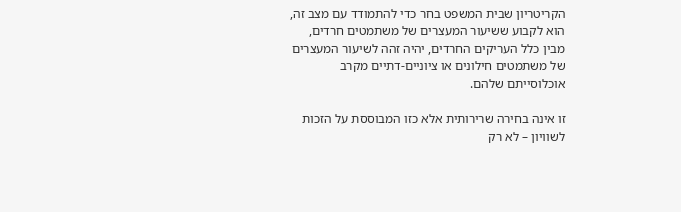הקריטריון שבית המשפט בחר כדי להתמודד עם מצב זה, הוא לקבוע ששיעור המעצרים של משתמטים חרדים, מבין כלל העריקים החרדים, יהיה זהה לשיעור המעצרים של משתמטים חילונים או ציוניים-דתיים מקרב אוכלוסייתם שלהם.

זו אינה בחירה שרירותית אלא כזו המבוססת על הזכות לשוויון – לא רק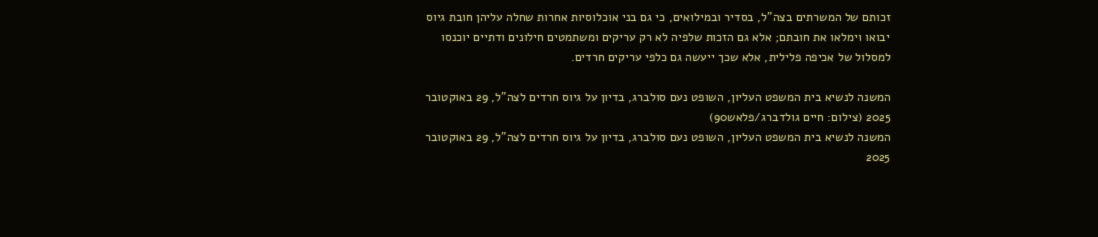זכותם של המשרתים בצה"ל, בסדיר ובמילואים, כי גם בני אוכלוסיות אחרות שחלה עליהן חובת גיוס יבואו וימלאו את חובתם; אלא גם הזכות שלפיה לא רק עריקים ומשתמטים חילונים ודתיים יוכנסו למסלול של אכיפה פלילית, אלא שכך ייעשה גם כלפי עריקים חרדים.

המשנה לנשיא בית המשפט העליון, השופט נעם סולברג, בדיון על גיוס חרדים לצה"ל, 29 באוקטובר 2025 (צילום: חיים גולדברג/פלאש90)
המשנה לנשיא בית המשפט העליון, השופט נעם סולברג, בדיון על גיוס חרדים לצה"ל, 29 באוקטובר 2025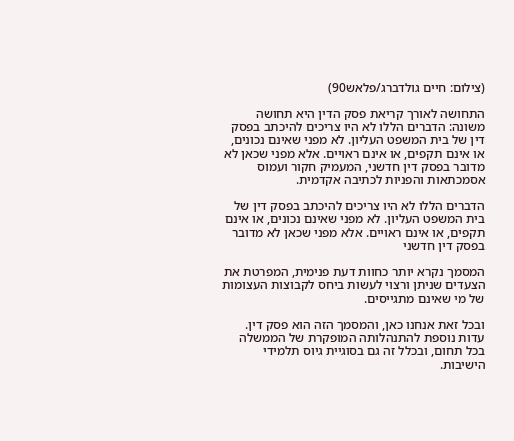(צילום: חיים גולדברג/פלאש90)

התחושה לאורך קריאת פסק הדין היא תחושה משונה: הדברים הללו לא היו צריכים להיכתב בפסק דין של בית המשפט העליון. לא מפני שאינם נכונים, או אינם תקפים, או אינם ראויים. אלא מפני שכאן לא מדובר בפסק דין חדשני, המעמיק חקור ועמוס אסמכתאות והפניות לכתיבה אקדמית.

הדברים הללו לא היו צריכים להיכתב בפסק דין של בית המשפט העליון. לא מפני שאינם נכונים, או אינם תקפים, או אינם ראויים. אלא מפני שכאן לא מדובר בפסק דין חדשני

המסמך נקרא יותר כחוות דעת פנימית, המפרטת את הצעדים שניתן ורצוי לעשות ביחס לקבוצות העצומות של מי שאינם מתגייסים.

ובכל זאת אנחנו כאן, והמסמך הזה הוא פסק דין. עדות נוספת להתנהלותה המופקרת של הממשלה בכל תחום, ובכלל זה גם בסוגיית גיוס תלמידי הישיבות.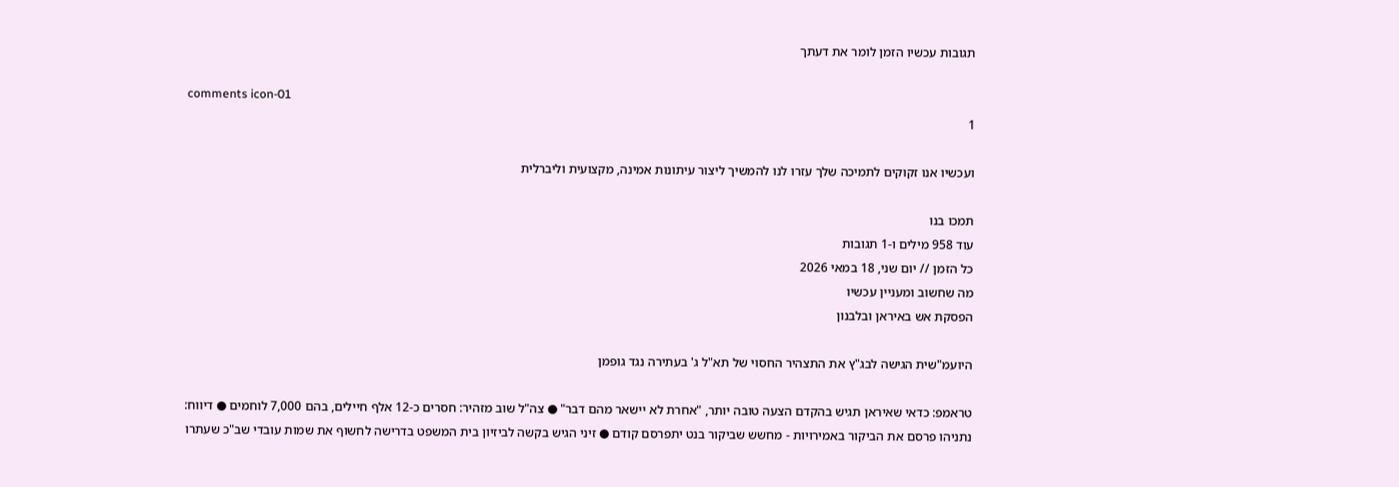תגובות עכשיו הזמן לומר את דעתך

comments icon-01
1

ועכשיו אנו זקוקים לתמיכה שלך עזרו לנו להמשיך ליצור עיתונות אמינה, מקצועית וליברלית

תמכו בנו
עוד 958 מילים ו-1 תגובות
כל הזמן // יום שני, 18 במאי 2026
מה שחשוב ומעניין עכשיו
הפסקת אש באיראן ובלבנון

היועמ"שית הגישה לבג"ץ את התצהיר החסוי של תא"ל ג' בעתירה נגד גופמן

טראמפ: כדאי שאיראן תגיש בהקדם הצעה טובה יותר, "אחרת לא יישאר מהם דבר" ● צה"ל שוב מזהיר: חסרים כ-12 אלף חיילים, בהם 7,000 לוחמים ● דיווח: נתניהו פרסם את הביקור באמירויות - מחשש שביקור בנט יתפרסם קודם ● זיני הגיש בקשה לביזיון בית המשפט בדרישה לחשוף את שמות עובדי שב"כ שעתרו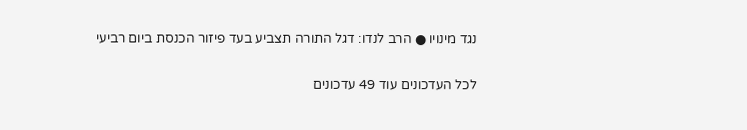נגד מינויו ● הרב לנדו: דגל התורה תצביע בעד פיזור הכנסת ביום רביעי

לכל העדכונים עוד 49 עדכונים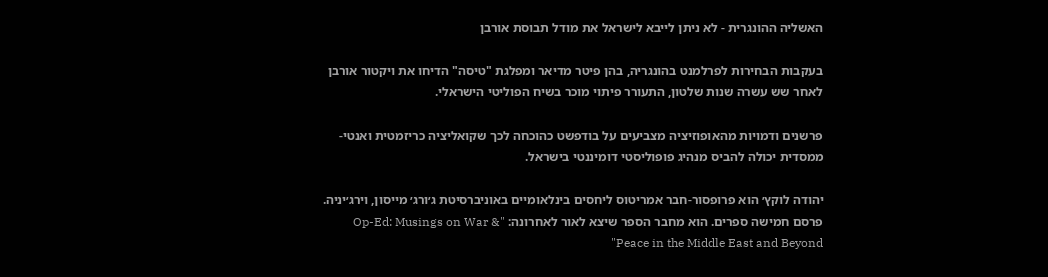האשליה ההונגרית - לא ניתן לייבא לישראל את מודל תבוסת אורבן

בעקבות הבחירות לפרלמנט בהונגריה, בהן פיטר מדיאר ומפלגת "טיסה" הדיחו את ויקטור אורבן לאחר שש עשרה שנות שלטון, התעורר פיתוי מוכר בשיח הפוליטי הישראלי.

פרשנים ודמויות מהאופוזיציה מצביעים על בודפשט כהוכחה לכך שקואליציה כריזמטית ואנטי-ממסדית יכולה להביס מנהיג פופוליסטי דומיננטי בישראל.

יהודה לוקץ׳ הוא פרופסור-חבר אמריטוס ליחסים בינלאומיים באוניברסיטת ג׳ורג׳ מייסון, וירג׳יניה. פרסם חמישה ספרים. הוא מחבר הספר שיצא לאור לאחרונה: "Op-Ed: Musings on War & Peace in the Middle East and Beyond"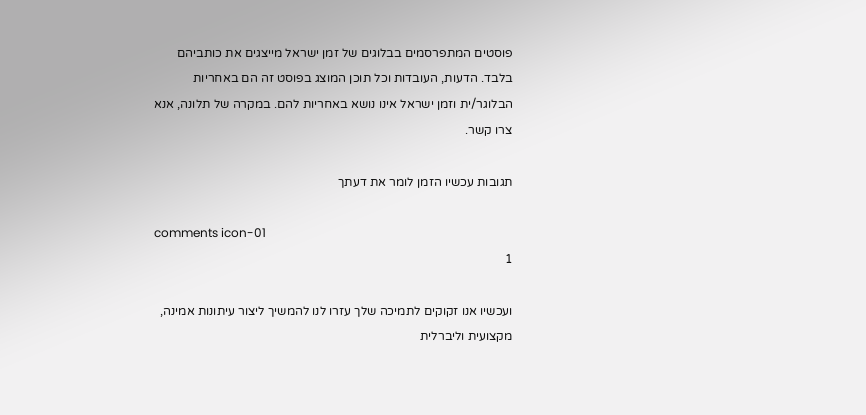פוסטים המתפרסמים בבלוגים של זמן ישראל מייצגים את כותביהם בלבד. הדעות, העובדות וכל תוכן המוצג בפוסט זה הם באחריות הבלוגר/ית וזמן ישראל אינו נושא באחריות להם. במקרה של תלונה, אנא צרו קשר.

תגובות עכשיו הזמן לומר את דעתך

comments icon-01
1

ועכשיו אנו זקוקים לתמיכה שלך עזרו לנו להמשיך ליצור עיתונות אמינה, מקצועית וליברלית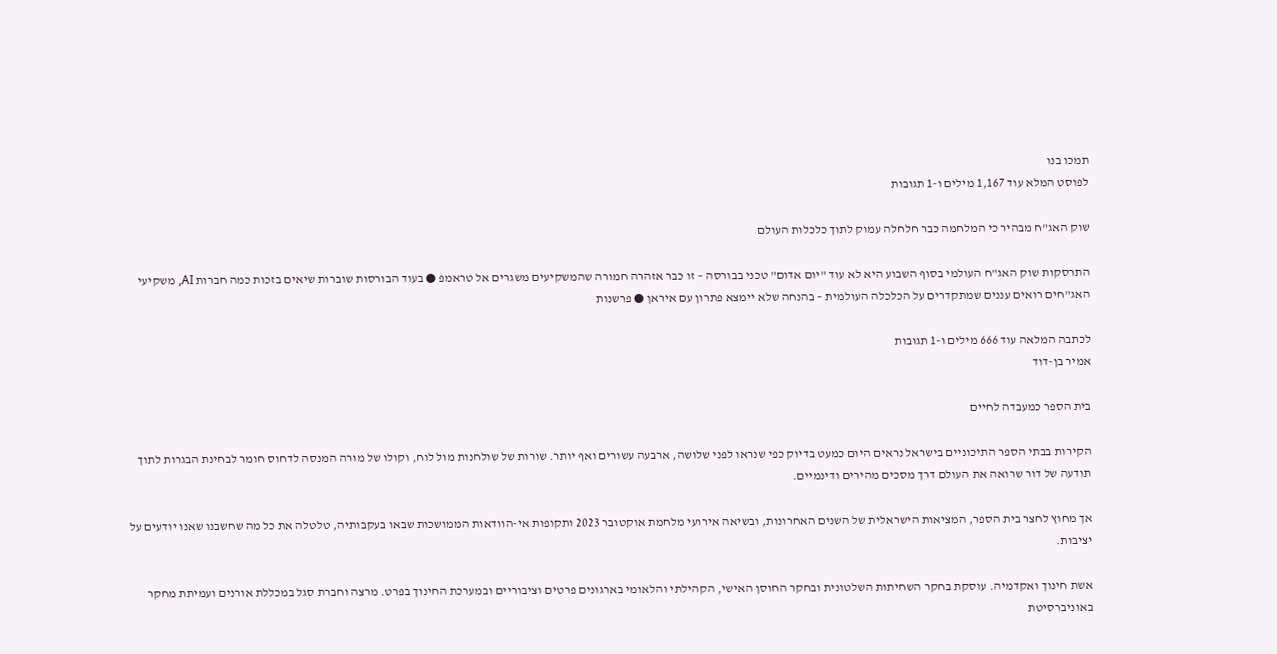תמכו בנו
לפוסט המלא עוד 1,167 מילים ו-1 תגובות

שוק האג"ח מבהיר כי המלחמה כבר חלחלה עמוק לתוך כלכלות העולם

התרסקות שוק האג"ח העולמי בסוף השבוע היא לא עוד "יום אדום" טכני בבורסה – זו כבר אזהרה חמורה שהמשקיעים משגרים אל טראמפ ● בעוד הבורסות שוברות שיאים בזכות כמה חברות AI, משקיעי האג"חים רואים עננים שמתקדרים על הכלכלה העולמית – בהנחה שלא יימצא פתרון עם איראן ● פרשנות

לכתבה המלאה עוד 666 מילים ו-1 תגובות
אמיר בן-דוד

בית הספר כמעבדה לחיים

הקירות בבתי הספר התיכוניים בישראל נראים היום כמעט בדיוק כפי שנראו לפני שלושה, ארבעה עשורים ואף יותר. שורות של שולחנות מול לוח, וקולו של מורה המנסה לדחוס חומר לבחינת הבגרות לתוך תודעה של דור שרואה את העולם דרך מסכים מהירים ודינמיים.

אך מחוץ לחצר בית הספר, המציאות הישראלית של השנים האחרונות, ובשיאה אירועי מלחמת אוקטובר 2023 ותקופות אי-הוודאות הממושכות שבאו בעקבותיה, טלטלה את כל מה שחשבנו שאנו יודעים על יציבות.

אשת חינוך ואקדמיה. עוסקת בחקר השחיתות השלטונית ובחקר החוסן האישי, הקהילתי והלאומי בארגונים פרטים וציבוריים ובמערכת החינוך בפרט. מרצה וחברת סגל במכללת אורנים ועמיתת מחקר באוניברסיטת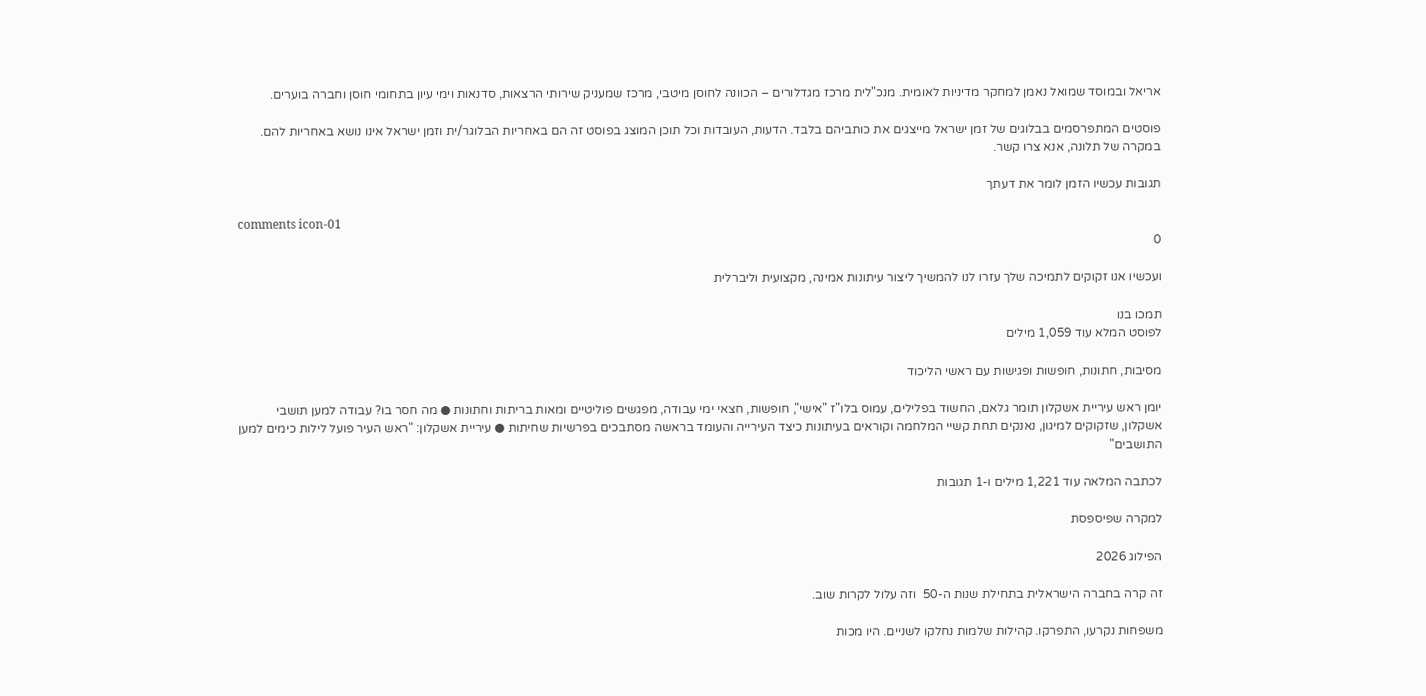אריאל ובמוסד שמואל נאמן למחקר מדיניות לאומית. מנכ"לית מרכז מגדלורים – הכוונה לחוסן מיטבי, מרכז שמעניק שירותי הרצאות, סדנאות וימי עיון בתחומי חוסן וחברה בוערים.

פוסטים המתפרסמים בבלוגים של זמן ישראל מייצגים את כותביהם בלבד. הדעות, העובדות וכל תוכן המוצג בפוסט זה הם באחריות הבלוגר/ית וזמן ישראל אינו נושא באחריות להם. במקרה של תלונה, אנא צרו קשר.

תגובות עכשיו הזמן לומר את דעתך

comments icon-01
0

ועכשיו אנו זקוקים לתמיכה שלך עזרו לנו להמשיך ליצור עיתונות אמינה, מקצועית וליברלית

תמכו בנו
לפוסט המלא עוד 1,059 מילים

מסיבות, חתונות, חופשות ופגישות עם ראשי הליכוד

יומן ראש עיריית אשקלון תומר גלאם, החשוד בפלילים, עמוס בלו"ז "אישי", חופשות, חצאי ימי עבודה, מפגשים פוליטיים ומאות בריתות וחתונות ● מה חסר בו? עבודה למען תושבי אשקלון, שזקוקים למיגון, נאנקים תחת קשיי המלחמה וקוראים בעיתונות כיצד העירייה והעומד בראשה מסתבכים בפרשיות שחיתות ● עיריית אשקלון: "ראש העיר פועל לילות כימים למען התושבים"

לכתבה המלאה עוד 1,221 מילים ו-1 תגובות

למקרה שפיספסת

הפילוג 2026

זה קרה בחברה הישראלית בתחילת שנות ה-50  וזה עלול לקרות שוב.

משפחות נקרעו, התפרקו. קהילות שלמות נחלקו לשניים. היו מכות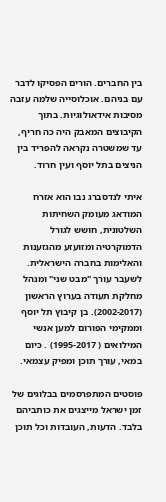בין החברים. הורים הפסיקו לדבר עם בניהם. אוכלוסייה שלמה עזבה מסיבות אידאולוגיות. בתוך הקיבוצים המאבק היה כה חריף, עד שמשטרה נקראה להפריד בין הניצים בתל יוסף ועין חרוד.

איתי לנדסברג נבו הוא אזרח המודאג מעומק השחיתות השלטונית, חושש לגורל הדמוקרטיה ומזועזע מהגזענות והאלימות בחברה הישראלית. לשעבר עורך "מבט שני" ומנהל מחלקת תעודה בערוץ הראשון (2002-2017). בן קיבוץ תל יוסף וממקימי הפורום למען אנשי המילואים ( 1995-2017) . כיום במאי, עורך תוכן ומפיק עצמאי.

פוסטים המתפרסמים בבלוגים של זמן ישראל מייצגים את כותביהם בלבד. הדעות, העובדות וכל תוכן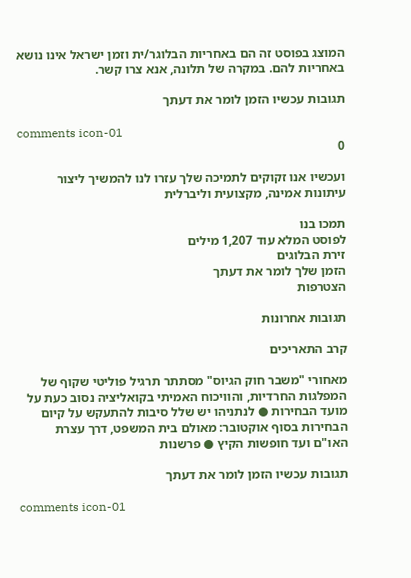המוצג בפוסט זה הם באחריות הבלוגר/ית וזמן ישראל אינו נושא באחריות להם. במקרה של תלונה, אנא צרו קשר.

תגובות עכשיו הזמן לומר את דעתך

comments icon-01
0

ועכשיו אנו זקוקים לתמיכה שלך עזרו לנו להמשיך ליצור עיתונות אמינה, מקצועית וליברלית

תמכו בנו
לפוסט המלא עוד 1,207 מילים
זירת הבלוגים
הזמן שלך לומר את דעתך
הצטרפות

תגובות אחרונות

קרב התאריכים

מאחורי "משבר חוק הגיוס" מסתתר תרגיל פוליטי שקוף של המפלגות החרדיות, והוויכוח האמיתי בקואליציה נסוב כעת על מועד הבחירות ● לנתניהו יש שלל סיבות להתעקש על קיום הבחירות בסוף אוקטובר: מאולם בית המשפט, דרך עצרת האו"ם ועד חופשות הקיץ ● פרשנות

תגובות עכשיו הזמן לומר את דעתך

comments icon-01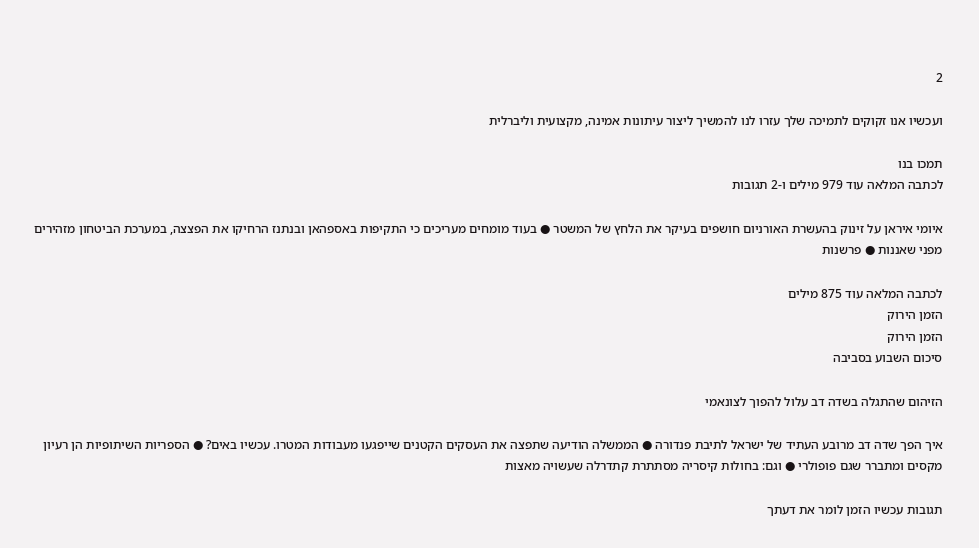2

ועכשיו אנו זקוקים לתמיכה שלך עזרו לנו להמשיך ליצור עיתונות אמינה, מקצועית וליברלית

תמכו בנו
לכתבה המלאה עוד 979 מילים ו-2 תגובות

איומי איראן על זינוק בהעשרת האורניום חושפים בעיקר את הלחץ של המשטר ● בעוד מומחים מעריכים כי התקיפות באספהאן ובנתנז הרחיקו את הפצצה, במערכת הביטחון מזהירים מפני שאננות ● פרשנות

לכתבה המלאה עוד 875 מילים
הזמן הירוק
הזמן הירוק
סיכום השבוע בסביבה

הזיהום שהתגלה בשדה דב עלול להפוך לצונאמי

איך הפך שדה דב מרובע העתיד של ישראל לתיבת פנדורה ● הממשלה הודיעה שתפצה את העסקים הקטנים שייפגעו מעבודות המטרו. עכשיו באים? ● הספריות השיתופיות הן רעיון מקסים ומתברר שגם פופולרי ● וגם: בחולות קיסריה מסתתרת קתדרלה שעשויה מאצות

תגובות עכשיו הזמן לומר את דעתך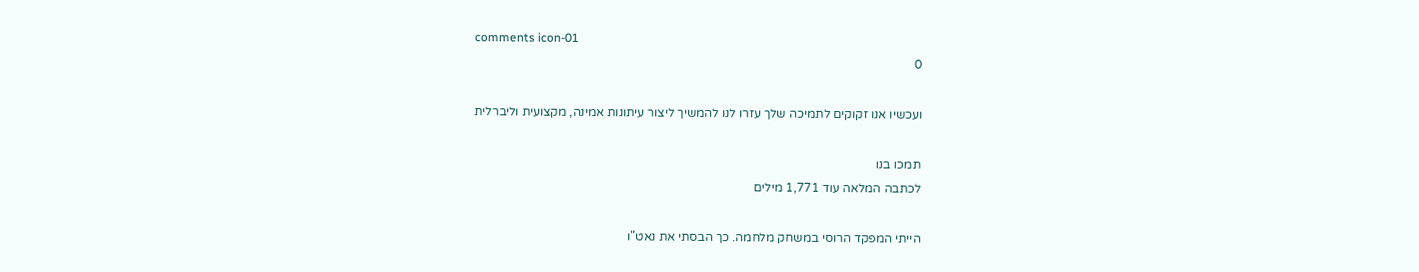comments icon-01
0

ועכשיו אנו זקוקים לתמיכה שלך עזרו לנו להמשיך ליצור עיתונות אמינה, מקצועית וליברלית

תמכו בנו
לכתבה המלאה עוד 1,771 מילים

הייתי המפקד הרוסי במשחק מלחמה. כך הבסתי את נאט"ו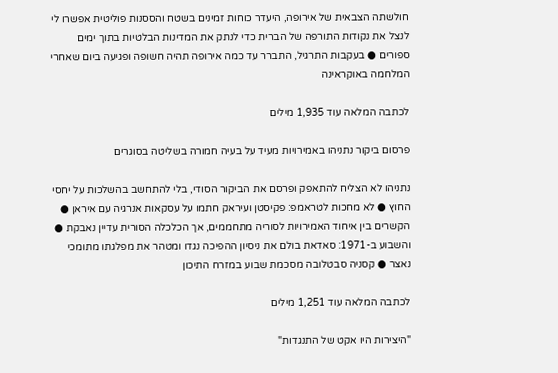חולשתה הצבאית של אירופה, היעדר כוחות זמינים בשטח והססנות פוליטית אפשרו לי לנצל את נקודות התורפה של הברית כדי לנתק את המדינות הבלטיות בתוך ימים ספורים ● בעקבות התרגיל, התברר עד כמה אירופה תהיה חשופה ופגיעה ביום שאחרי המלחמה באוקראינה

לכתבה המלאה עוד 1,935 מילים

פרסום ביקור נתניהו באמירויות מעיד על בעיה חמורה בשליטה בסוגרים

נתניהו לא הצליח להתאפק ופרסם את הביקור הסודי, בלי להתחשב בהשלכות על יחסי החוץ ● לא מחכות לטראמפ: פקיסטן ועיראק חתמו על עסקאות אנרגיה עם איראן ● הקשרים בין איחוד האמירויות לסוריה מתחממים, אך הכלכלה הסורית עדיין נאבקת ● והשבוע ב-1971: סאדאת בולם את ניסיון ההפיכה נגדו ומטהר את מפלגתו מתומכי נאצר ● קסניה סבטלובה מסכמת שבוע במזרח התיכון

לכתבה המלאה עוד 1,251 מילים

"היצירות היו אקט של התנגדות"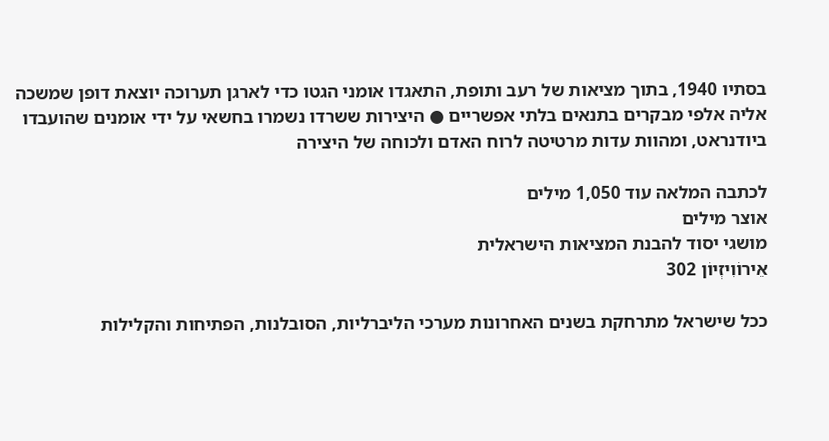בסתיו 1940, בתוך מציאות של רעב ותופת, התאגדו אומני הגטו כדי לארגן תערוכה יוצאת דופן שמשכה אליה אלפי מבקרים בתנאים בלתי אפשריים ● היצירות ששרדו נשמרו בחשאי על ידי אומנים שהועבדו ביודנראט, ומהוות עדות מרטיטה לרוח האדם ולכוחה של היצירה

לכתבה המלאה עוד 1,050 מילים
אוצר מילים
מושגי יסוד להבנת המציאות הישראלית
אֵירוֹוִיזְיוֹן 302

ככל שישראל מתרחקת בשנים האחרונות מערכי הליברליות, הסובלנות, הפתיחות והקלילות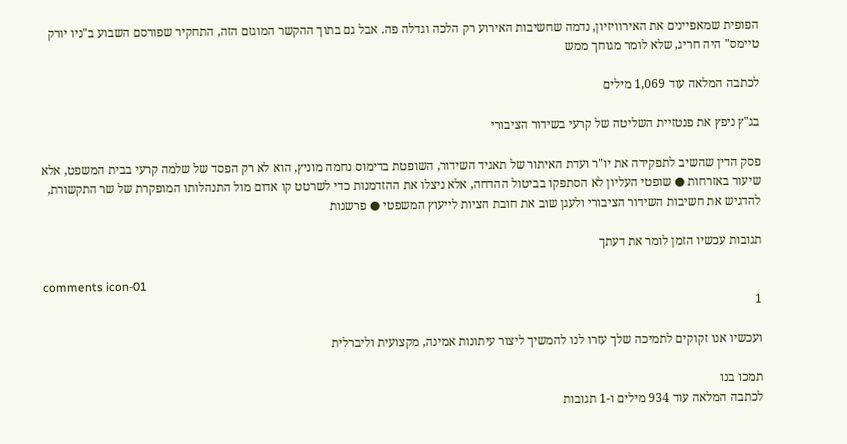הפופית שמאפיינים את האירוויזיון, נדמה שחשיבות האירוע רק הלכה וגדלה פה. אבל גם בתוך ההקשר המוגזם הזה, התחקיר שפורסם השבוע ב"ניו יורק טיימס" היה חריג, שלא לומר מגוחך ממש

לכתבה המלאה עוד 1,069 מילים

בג"ץ ניפץ את פנטזיית השליטה של קרעי בשידור הציבורי

פסק הדין שהשיב לתפקידה את יו"ר ועדת האיתור של תאגיד השידור, השופטת בדימוס נחמה מוניץ, הוא לא רק הפסד של שלמה קרעי בבית המשפט, אלא שיעור באזרחות ● שופטי העליון לא הסתפקו בביטול ההדחה, אלא ניצלו את ההזדמנות כדי לשרטט קו אדום מול התנהלותו המופקרת של שר התקשורת, להדגיש את חשיבות השידור הציבורי ולעגן שוב את חובת הציות לייעוץ המשפטי ● פרשנות

תגובות עכשיו הזמן לומר את דעתך

comments icon-01
1

ועכשיו אנו זקוקים לתמיכה שלך עזרו לנו להמשיך ליצור עיתונות אמינה, מקצועית וליברלית

תמכו בנו
לכתבה המלאה עוד 934 מילים ו-1 תגובות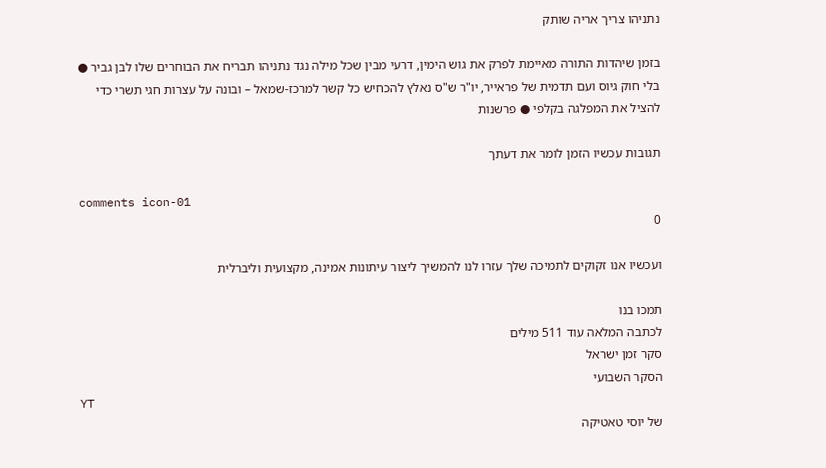נתניהו צריך אריה שותק

בזמן שיהדות התורה מאיימת לפרק את גוש הימין, דרעי מבין שכל מילה נגד נתניהו תבריח את הבוחרים שלו לבן גביר ● בלי חוק גיוס ועם תדמית של פראייר, יו"ר ש"ס נאלץ להכחיש כל קשר למרכז-שמאל – ובונה על עצרות חגי תשרי כדי להציל את המפלגה בקלפי ● פרשנות

תגובות עכשיו הזמן לומר את דעתך

comments icon-01
0

ועכשיו אנו זקוקים לתמיכה שלך עזרו לנו להמשיך ליצור עיתונות אמינה, מקצועית וליברלית

תמכו בנו
לכתבה המלאה עוד 511 מילים
סקר זמן ישראל
הסקר השבועי
YT
של יוסי טאטיקה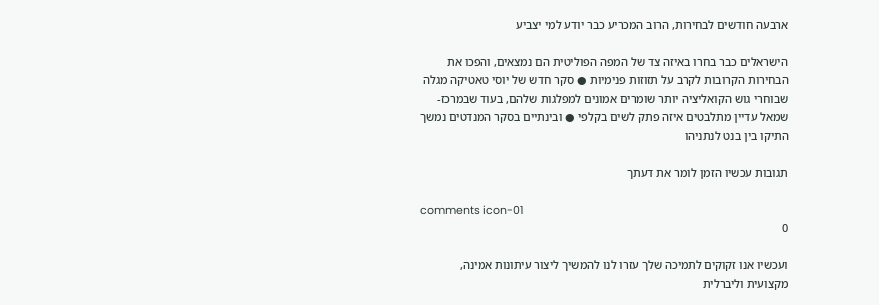ארבעה חודשים לבחירות, הרוב המכריע כבר יודע למי יצביע

הישראלים כבר בחרו באיזה צד של המפה הפוליטית הם נמצאים, והפכו את הבחירות הקרובות לקרב על תזוזות פנימיות ● סקר חדש של יוסי טאטיקה מגלה שבוחרי גוש הקואליציה יותר שומרים אמונים למפלגות שלהם, בעוד שבמרכז-שמאל עדיין מתלבטים איזה פתק לשים בקלפי ● ובינתיים בסקר המנדטים נמשך התיקו בין בנט לנתניהו

תגובות עכשיו הזמן לומר את דעתך

comments icon-01
0

ועכשיו אנו זקוקים לתמיכה שלך עזרו לנו להמשיך ליצור עיתונות אמינה, מקצועית וליברלית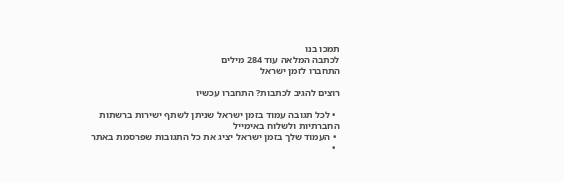תמכו בנו
לכתבה המלאה עוד 284 מילים
התחברו לזמן ישראל

רוצים להגיב לכתבות? התחברו עכשיו

  • לכל תגובה עמוד בזמן ישראל שניתן לשתף ישירות ברשתות החברתיות ולשלוח באימייל
  • העמוד שלך בזמן ישראל יציג את כל התגובות שפרסמת באתר
  •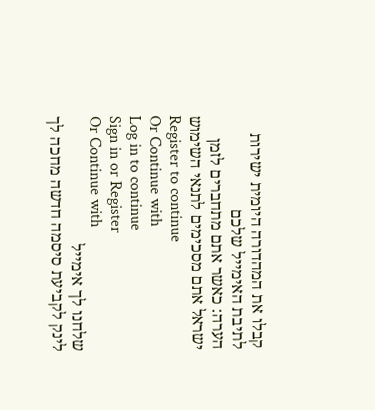קבלו את המהדורה היומית ישירות לתיבת האימייל שלכם
הערה: כאשר אתם מתחברים לזמן ישראל אתם מסכימים לתנאי השימוש
Register to continue
Or Continue with
Log in to continue
Sign in or Register
Or Continue with
שלחנו לך אימייל
לינק לקביעת סיסמה חדשה מחכה לך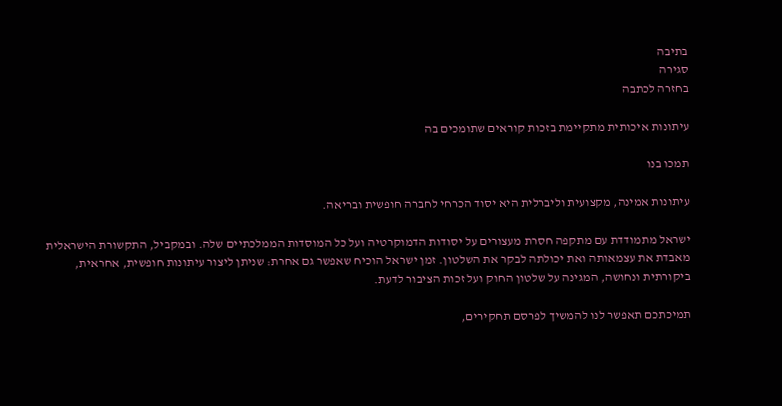בתיבה
סגירה
בחזרה לכתבה

עיתונות איכותית מתקיימת בזכות קוראים שתומכים בה

תמכו בנו

עיתונות אמינה, מקצועית וליברלית היא יסוד הכרחי לחברה חופשית ובריאה.

ישראל מתמודדת עם מתקפה חסרת מעצורים על יסודות הדמוקרטיה ועל כל המוסדות הממלכתיים שלה. ובמקביל, התקשורת הישראלית מאבדת את עצמאותה ואת יכולתה לבקר את השלטון. זמן ישראל הוכיח שאפשר גם אחרת: שניתן ליצור עיתונות חופשית, אחראית, ביקורתית ונחושה, המגינה על שלטון החוק ועל זכות הציבור לדעת.

תמיכתכם תאפשר לנו להמשיך לפרסם תחקירים,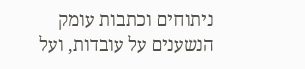ניתוחים וכתבות עומק הנשענים על עובדות, ועל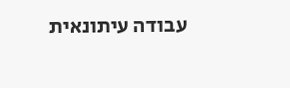עבודה עיתונאית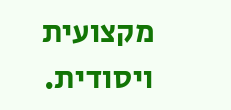מקצועית ויסודית.